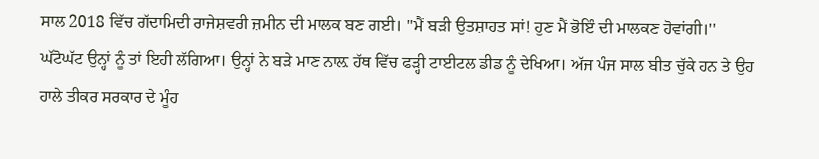ਸਾਲ 2018 ਵਿੱਚ ਗੱਦਾਮਿਦੀ ਰਾਜੇਸ਼ਵਰੀ ਜ਼ਮੀਨ ਦੀ ਮਾਲਕ ਬਣ ਗਈ। ''ਮੈਂ ਬੜੀ ਉਤਸ਼ਾਹਤ ਸਾਂ! ਹੁਣ ਮੈਂ ਭੋਇੰ ਦੀ ਮਾਲਕਣ ਹੋਵਾਂਗੀ।''
ਘੱਟੋਘੱਟ ਉਨ੍ਹਾਂ ਨੂੰ ਤਾਂ ਇਹੀ ਲੱਗਿਆ। ਉਨ੍ਹਾਂ ਨੇ ਬੜੇ ਮਾਣ ਨਾਲ਼ ਹੱਥ ਵਿੱਚ ਫੜ੍ਹੀ ਟਾਈਟਲ ਡੀਡ ਨੂੰ ਦੇਖਿਆ। ਅੱਜ ਪੰਜ ਸਾਲ ਬੀਤ ਚੁੱਕੇ ਹਨ ਤੇ ਉਹ ਹਾਲੇ ਤੀਕਰ ਸਰਕਾਰ ਦੇ ਮੂੰਹ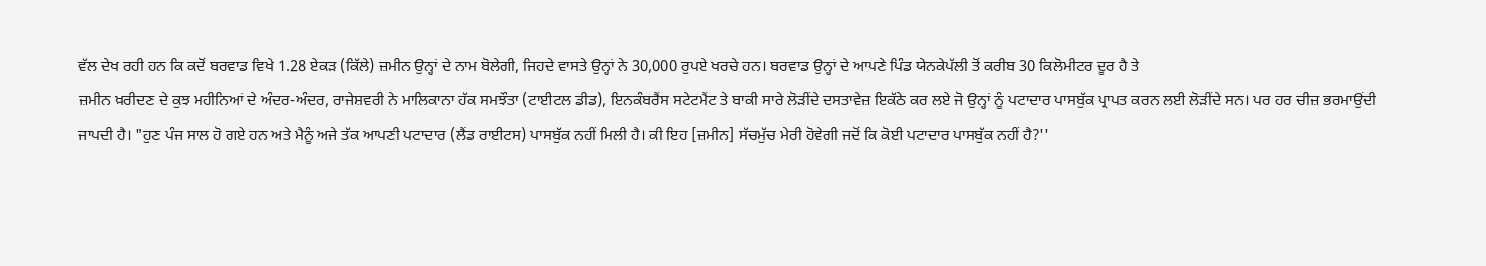ਵੱਲ ਦੇਖ ਰਹੀ ਹਨ ਕਿ ਕਦੋਂ ਬਰਵਾਡ ਵਿਖੇ 1.28 ਏਕੜ (ਕਿੱਲੇ) ਜ਼ਮੀਨ ਉਨ੍ਹਾਂ ਦੇ ਨਾਮ ਬੋਲੇਗੀ, ਜਿਹਦੇ ਵਾਸਤੇ ਉਨ੍ਹਾਂ ਨੇ 30,000 ਰੁਪਏ ਖਰਚੇ ਹਨ। ਬਰਵਾਡ ਉਨ੍ਹਾਂ ਦੇ ਆਪਣੇ ਪਿੰਡ ਯੇਨਕੇਪੱਲੀ ਤੋਂ ਕਰੀਬ 30 ਕਿਲੋਮੀਟਰ ਦੂਰ ਹੈ ਤੇ
ਜ਼ਮੀਨ ਖ਼ਰੀਦਣ ਦੇ ਕੁਝ ਮਹੀਨਿਆਂ ਦੇ ਅੰਦਰ-ਅੰਦਰ, ਰਾਜੇਸ਼ਵਰੀ ਨੇ ਮਾਲਿਕਾਨਾ ਹੱਕ ਸਮਝੌਤਾ (ਟਾਈਟਲ ਡੀਡ), ਇਨਕੰਬਰੈਂਸ ਸਟੇਟਮੈਂਟ ਤੇ ਬਾਕੀ ਸਾਰੇ ਲੋੜੀਂਦੇ ਦਸਤਾਵੇਜ਼ ਇਕੱਠੇ ਕਰ ਲਏ ਜੋ ਉਨ੍ਹਾਂ ਨੂੰ ਪਟਾਦਾਰ ਪਾਸਬੁੱਕ ਪ੍ਰਾਪਤ ਕਰਨ ਲਈ ਲੋੜੀਂਦੇ ਸਨ। ਪਰ ਹਰ ਚੀਜ਼ ਭਰਮਾਉਂਦੀ ਜਾਪਦੀ ਹੈ। "ਹੁਣ ਪੰਜ ਸਾਲ ਹੋ ਗਏ ਹਨ ਅਤੇ ਮੈਨੂੰ ਅਜੇ ਤੱਕ ਆਪਣੀ ਪਟਾਦਾਰ (ਲੈਂਡ ਰਾਈਟਸ) ਪਾਸਬੁੱਕ ਨਹੀਂ ਮਿਲੀ ਹੈ। ਕੀ ਇਹ [ਜ਼ਮੀਨ] ਸੱਚਮੁੱਚ ਮੇਰੀ ਹੋਵੇਗੀ ਜਦੋਂ ਕਿ ਕੋਈ ਪਟਾਦਾਰ ਪਾਸਬੁੱਕ ਨਹੀਂ ਹੈ?''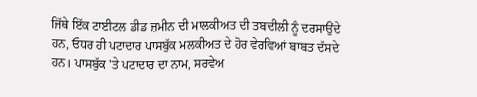ਜਿੱਥੇ ਇੱਕ ਟਾਈਟਲ ਡੀਡ ਜ਼ਮੀਨ ਦੀ ਮਾਲਕੀਅਤ ਦੀ ਤਬਦੀਲੀ ਨੂੰ ਦਰਸਾਉਂਦੇ ਹਨ, ਓਧਰ ਹੀ ਪਟਾਦਾਰ ਪਾਸਬੁੱਕ ਮਲਕੀਅਤ ਦੇ ਹੋਰ ਵੇਰਵਿਆਂ ਬਾਬਤ ਦੱਸਦੇ ਹਨ। ਪਾਸਬੁੱਕ 'ਤੇ ਪਟਾਦਾਰ ਦਾ ਨਾਮ, ਸਰਵੇਅ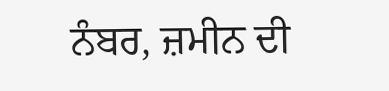ਨੰਬਰ, ਜ਼ਮੀਨ ਦੀ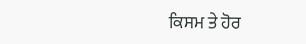ਕਿਸਮ ਤੇ ਹੋਰ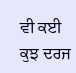ਵੀ ਕਈ ਕੁਝ ਦਰਜ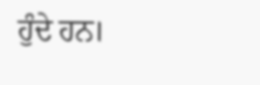ਹੁੰਦੇ ਹਨ।